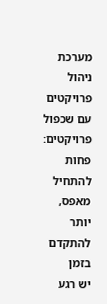מערכת ניהול פרויקטים עם שכפול פרויקטים: פחות להתחיל מאפס, יותר להתקדם בזמן
יש רגע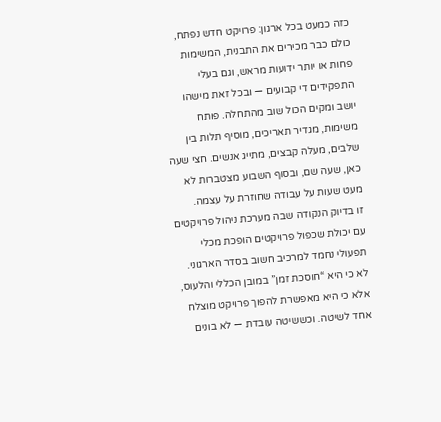כזה כמעט בכל ארגון: פרויקט חדש נפתח, כולם כבר מכירים את התבנית, המשימות פחות או יותר ידועות מראש, וגם בעלי התפקידים די קבועים — ובכל זאת מישהו יושב ומקים הכול שוב מהתחלה. פותח משימות, מגדיר תאריכים, מוסיף תלות בין שלבים, מעלה קבצים, מתייג אנשים. חצי שעה כאן, שעה שם, ובסוף השבוע מצטברות לא מעט שעות על עבודה שחוזרת על עצמה.
זו בדיוק הנקודה שבה מערכת ניהול פרויקטים עם יכולת שכפול פרויקטים הופכת מכלי תפעולי נחמד למרכיב חשוב בסדר הארגוני. לא כי היא “חוסכת זמן” במובן הכללי והלעוס, אלא כי היא מאפשרת להפוך פרויקט מוצלח אחד לשיטה. וכששיטה עובדת — לא בונים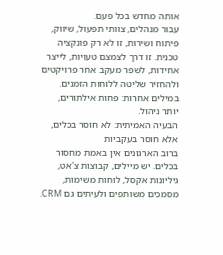אותה מחדש בכל פעם.
עבור מנהלים, צוותי תפעול, שיווק, פיתוח ושירות, זו לא רק פונקציה טכנית. זו דרך לצמצם טעויות, לייצר אחידות, לשפר מעקב אחר פרויקטים ולהחזיר שליטה ללוחות הזמנים. במילים אחרות: פחות אילתורים, יותר ניהול.
הבעיה האמיתית: לא חוסר בכלים, אלא חוסר בעקביות
ברוב הארגונים אין באמת מחסור בכלים. יש מיילים, קבוצות צ'אט, גיליונות אקסל, לוחות משימות, מסמכים משותפים ולעיתים גם CRM.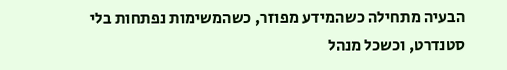הבעיה מתחילה כשהמידע מפוזר, כשהמשימות נפתחות בלי סטנדרט, וכשכל מנהל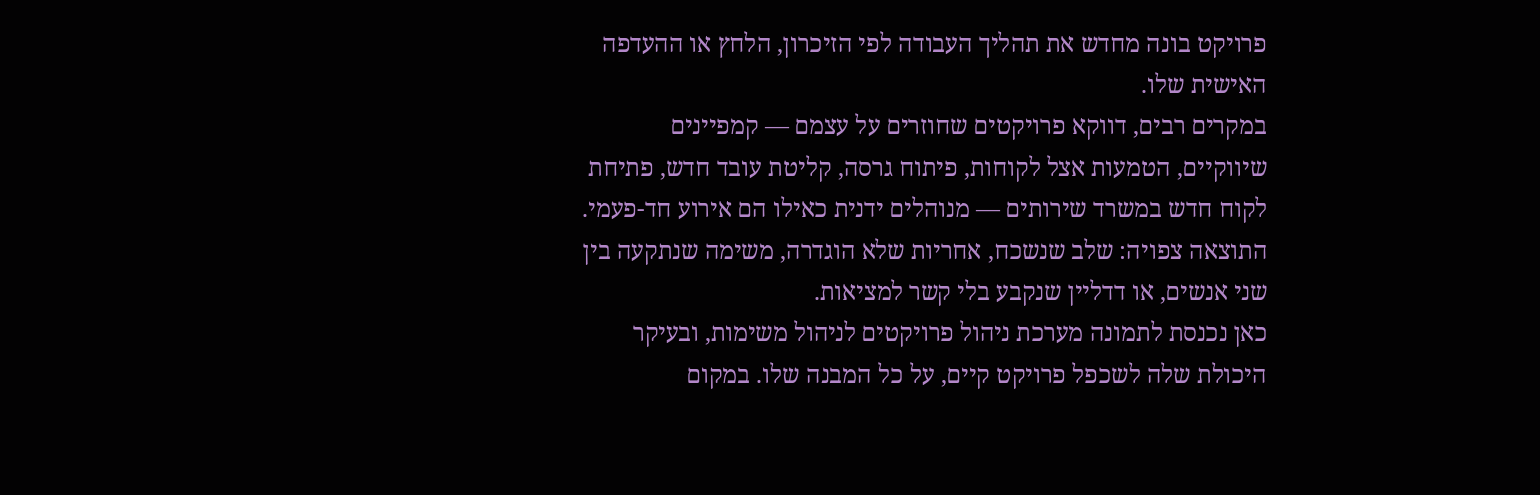פרויקט בונה מחדש את תהליך העבודה לפי הזיכרון, הלחץ או ההעדפה האישית שלו.
במקרים רבים, דווקא פרויקטים שחוזרים על עצמם — קמפיינים שיווקיים, הטמעות אצל לקוחות, פיתוח גרסה, קליטת עובד חדש, פתיחת לקוח חדש במשרד שירותים — מנוהלים ידנית כאילו הם אירוע חד-פעמי. התוצאה צפויה: שלב שנשכח, אחריות שלא הוגדרה, משימה שנתקעה בין שני אנשים, או דדליין שנקבע בלי קשר למציאות.
כאן נכנסת לתמונה מערכת ניהול פרויקטים לניהול משימות, ובעיקר היכולת שלה לשכפל פרויקט קיים, על כל המבנה שלו. במקום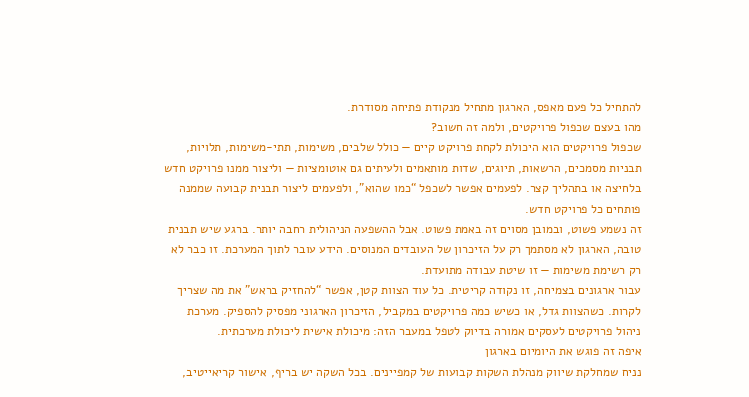להתחיל כל פעם מאפס, הארגון מתחיל מנקודת פתיחה מסודרת.
מהו בעצם שכפול פרויקטים, ולמה זה חשוב?
שכפול פרויקטים הוא היכולת לקחת פרויקט קיים — כולל שלבים, משימות, תתי-משימות, תלויות, תבניות מסמכים, הרשאות, תיוגים, שדות מותאמים ולעיתים גם אוטומציות — וליצור ממנו פרויקט חדש בלחיצה או בתהליך קצר. לפעמים אפשר לשכפל “כמו שהוא”, ולפעמים ליצור תבנית קבועה שממנה פותחים כל פרויקט חדש.
זה נשמע פשוט, ובמובן מסוים זה באמת פשוט. אבל ההשפעה הניהולית רחבה יותר. ברגע שיש תבנית טובה, הארגון לא מסתמך רק על הזיכרון של העובדים המנוסים. הידע עובר לתוך המערכת. זו כבר לא רק רשימת משימות — זו שיטת עבודה מתועדת.
עבור ארגונים בצמיחה, זו נקודה קריטית. כל עוד הצוות קטן, אפשר “להחזיק בראש” את מה שצריך לקרות. כשהצוות גדל, או כשיש כמה פרויקטים במקביל, הזיכרון הארגוני מפסיק להספיק. מערכת ניהול פרויקטים לעסקים אמורה בדיוק לטפל במעבר הזה: מיכולת אישית ליכולת מערכתית.
איפה זה פוגש את היומיום בארגון
נניח שמחלקת שיווק מנהלת השקות קבועות של קמפיינים. בכל השקה יש בריף, אישור קריאייטיב,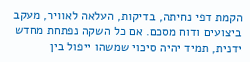הקמת דפי נחיתה, בדיקות, העלאה לאוויר, מעקב ביצועים ודוח מסכם. אם כל השקה נפתחת מחדש ידנית, תמיד יהיה סיכוי שמשהו ייפול בין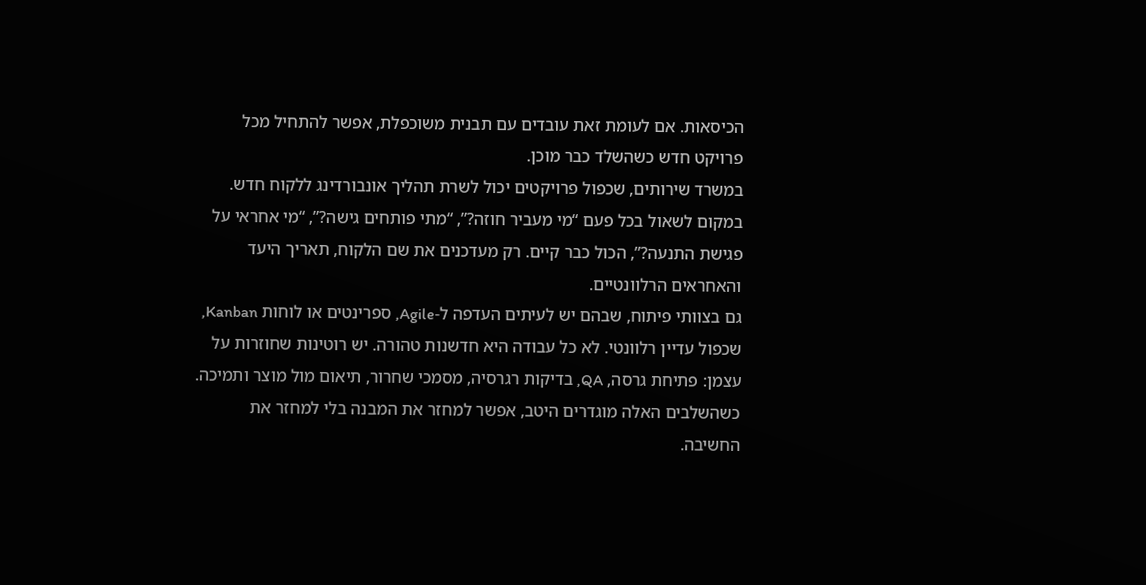הכיסאות. אם לעומת זאת עובדים עם תבנית משוכפלת, אפשר להתחיל מכל פרויקט חדש כשהשלד כבר מוכן.
במשרד שירותים, שכפול פרויקטים יכול לשרת תהליך אונבורדינג ללקוח חדש. במקום לשאול בכל פעם “מי מעביר חוזה?”, “מתי פותחים גישה?”, “מי אחראי על פגישת התנעה?”, הכול כבר קיים. רק מעדכנים את שם הלקוח, תאריך היעד והאחראים הרלוונטיים.
גם בצוותי פיתוח, שבהם יש לעיתים העדפה ל-Agile, ספרינטים או לוחות Kanban, שכפול עדיין רלוונטי. לא כל עבודה היא חדשנות טהורה. יש רוטינות שחוזרות על עצמן: פתיחת גרסה, QA, בדיקות רגרסיה, מסמכי שחרור, תיאום מול מוצר ותמיכה. כשהשלבים האלה מוגדרים היטב, אפשר למחזר את המבנה בלי למחזר את החשיבה.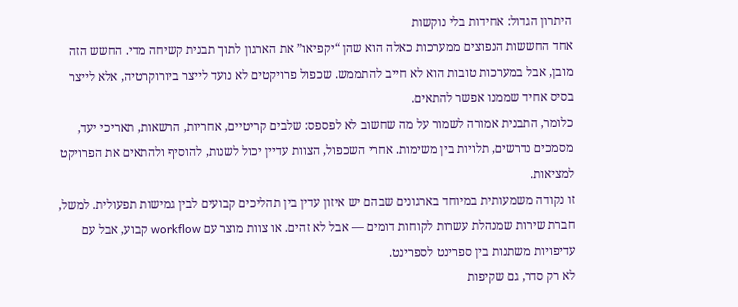היתרון הגדול: אחידות בלי נוקשות
אחד החששות הנפוצים ממערכות כאלה הוא שהן “יקפיאו” את הארגון לתוך תבנית קשיחה מדי. החשש הזה מובן, אבל במערכות טובות הוא לא חייב להתממש. שכפול פרויקטים לא נועד לייצר ביורוקרטיה, אלא לייצר בסיס אחיד שממנו אפשר להתאים.
כלומר, התבנית אמורה לשמור על מה שחשוב לא לפספס: שלבים קריטיים, אחריות, הרשאות, תאריכי יעד, מסמכים נדרשים, תלויות בין משימות. אחרי השכפול, הצוות עדיין יכול לשנות, להוסיף ולהתאים את הפרויקט למציאות.
זו נקודה משמעותית במיוחד בארגונים שבהם יש איזון עדין בין תהליכים קבועים לבין גמישות תפעולית. למשל, חברת שירות שמנהלת עשרות לקוחות דומים — אבל לא זהים. או צוות מוצר עם workflow קבוע, אבל עם עדיפויות משתנות בין ספרינט לספרינט.
לא רק סדר, גם שקיפות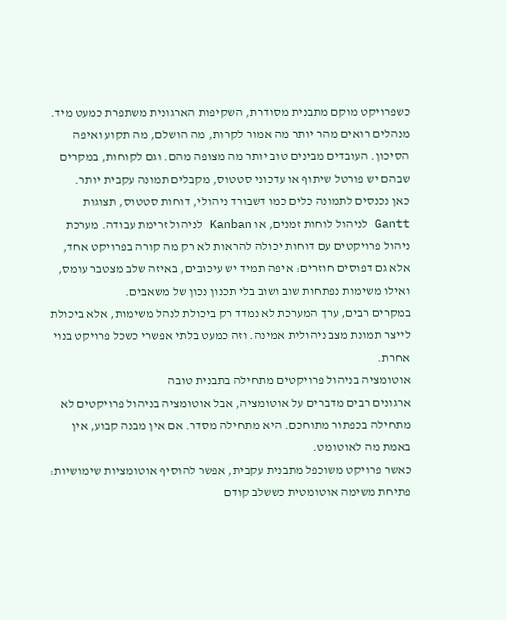כשפרויקט מוקם מתבנית מסודרת, השקיפות הארגונית משתפרת כמעט מיד. מנהלים רואים מהר יותר מה אמור לקרות, מה הושלם, מה תקוע ואיפה הסיכון. העובדים מבינים טוב יותר מה מצופה מהם. וגם לקוחות, במקרים שבהם יש פורטל שיתוף או עדכוני סטטוס, מקבלים תמונה עקבית יותר.
כאן נכנסים לתמונה כלים כמו דשבורד ניהולי, דוחות סטטוס, תצוגות Gantt לניהול לוחות זמנים, או Kanban לניהול זרימת עבודה. מערכת ניהול פרויקטים עם דוחות יכולה להראות לא רק מה קורה בפרויקט אחד, אלא גם דפוסים חוזרים: איפה תמיד יש עיכובים, באיזה שלב מצטבר עומס, ואילו משימות נפתחות שוב ושוב בלי תכנון נכון של משאבים.
במקרים רבים, ערך המערכת לא נמדד רק ביכולת לנהל משימות, אלא ביכולת לייצר תמונת מצב ניהולית אמינה. וזה כמעט בלתי אפשרי כשכל פרויקט בנוי אחרת.
אוטומציה בניהול פרויקטים מתחילה בתבנית טובה
ארגונים רבים מדברים על אוטומציה, אבל אוטומציה בניהול פרויקטים לא מתחילה בכפתור מתוחכם. היא מתחילה מסדר. אם אין מבנה קבוע, אין באמת מה לאוטומט.
כאשר פרויקט משוכפל מתבנית עקבית, אפשר להוסיף אוטומציות שימושיות: פתיחת משימה אוטומטית כששלב קודם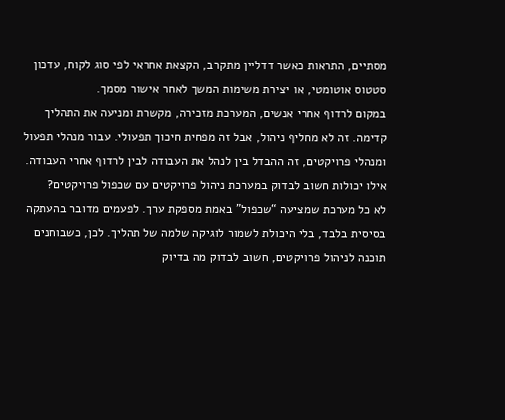מסתיים, התראות כאשר דדליין מתקרב, הקצאת אחראי לפי סוג לקוח, עדכון סטטוס אוטומטי, או יצירת משימות המשך לאחר אישור מסמך.
במקום לרדוף אחרי אנשים, המערכת מזכירה, מקשרת ומניעה את התהליך קדימה. זה לא מחליף ניהול, אבל זה מפחית חיכוך תפעולי. עבור מנהלי תפעול ומנהלי פרויקטים, זה ההבדל בין לנהל את העבודה לבין לרדוף אחרי העבודה.
אילו יכולות חשוב לבדוק במערכת ניהול פרויקטים עם שכפול פרויקטים?
לא כל מערכת שמציעה “שכפול” באמת מספקת ערך. לפעמים מדובר בהעתקה בסיסית בלבד, בלי היכולת לשמור לוגיקה שלמה של תהליך. לכן, כשבוחנים תוכנה לניהול פרויקטים, חשוב לבדוק מה בדיוק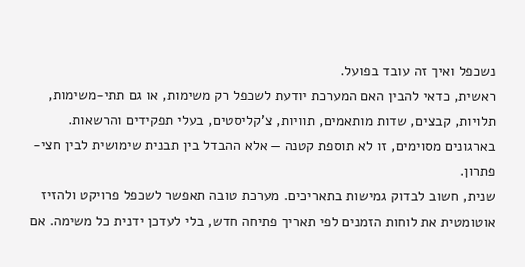נשכפל ואיך זה עובד בפועל.
ראשית, כדאי להבין האם המערכת יודעת לשכפל רק משימות, או גם תתי-משימות, תלויות, קבצים, שדות מותאמים, תוויות, צ'קליסטים, בעלי תפקידים והרשאות. בארגונים מסוימים, זו לא תוספת קטנה — אלא ההבדל בין תבנית שימושית לבין חצי-פתרון.
שנית, חשוב לבדוק גמישות בתאריכים. מערכת טובה תאפשר לשכפל פרויקט ולהזיז אוטומטית את לוחות הזמנים לפי תאריך פתיחה חדש, בלי לעדכן ידנית כל משימה. אם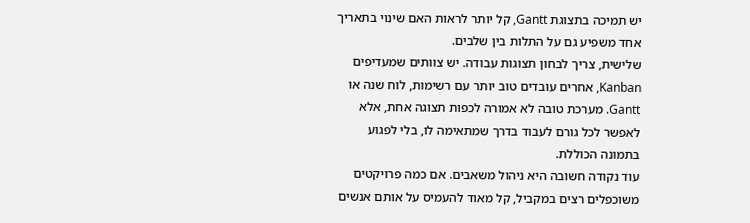יש תמיכה בתצוגת Gantt, קל יותר לראות האם שינוי בתאריך אחד משפיע גם על התלות בין שלבים.
שלישית, צריך לבחון תצוגות עבודה. יש צוותים שמעדיפים Kanban, אחרים עובדים טוב יותר עם רשימות, לוח שנה או Gantt. מערכת טובה לא אמורה לכפות תצוגה אחת, אלא לאפשר לכל גורם לעבוד בדרך שמתאימה לו, בלי לפגוע בתמונה הכוללת.
עוד נקודה חשובה היא ניהול משאבים. אם כמה פרויקטים משוכפלים רצים במקביל, קל מאוד להעמיס על אותם אנשים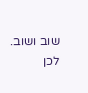שוב ושוב. לכן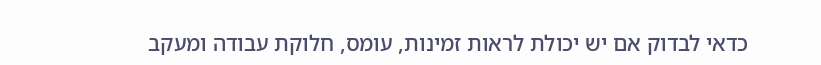כדאי לבדוק אם יש יכולת לראות זמינות, עומס, חלוקת עבודה ומעקב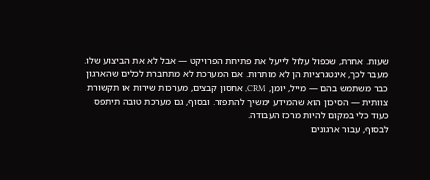שעות. אחרת, שכפול עלול לייעל את פתיחת הפרויקט — אבל לא את הביצוע שלו.
מעבר לכך, אינטגרציות הן לא מותרות. אם המערכת לא מתחברת לכלים שהארגון כבר משתמש בהם — מייל, יומן, CRM, אחסון קבצים, מערכות שירות או תקשורת צוותית — הסיכון הוא שהמידע ימשיך להתפזר. ובסוף, גם מערכת טובה תיתפס כעוד כלי במקום להיות מרכז העבודה.
לבסוף, עבור ארגונים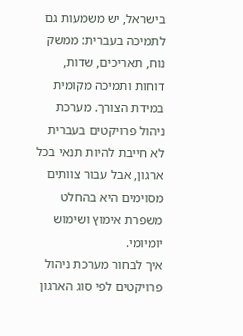בישראל, יש משמעות גם לתמיכה בעברית: ממשק נוח, תאריכים, שדות, דוחות ותמיכה מקומית במידת הצורך. מערכת ניהול פרויקטים בעברית לא חייבת להיות תנאי בכל ארגון, אבל עבור צוותים מסוימים היא בהחלט משפרת אימוץ ושימוש יומיומי.
איך לבחור מערכת ניהול פרויקטים לפי סוג הארגון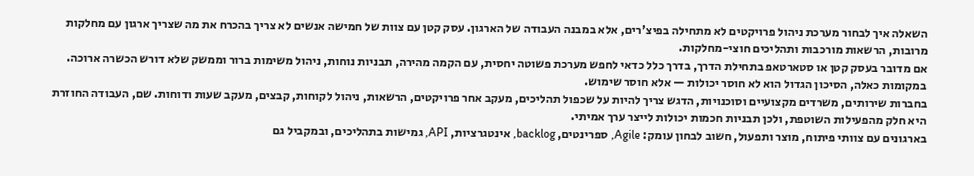השאלה איך לבחור מערכת ניהול פרויקטים לא מתחילה בפיצ'רים, אלא במבנה העבודה של הארגון. עסק קטן עם צוות של חמישה אנשים לא צריך בהכרח את מה שצריך ארגון עם מחלקות מרובות, הרשאות מורכבות ותהליכים חוצי-מחלקות.
אם מדובר בעסק קטן או סטארטאפ בתחילת הדרך, בדרך כלל כדאי לחפש מערכת פשוטה יחסית, עם הקמה מהירה, תבניות נוחות, ניהול משימות ברור וממשק שלא דורש הכשרה ארוכה. במקומות כאלה, הסיכון הגדול הוא לא חוסר יכולות — אלא חוסר שימוש.
בחברות שירותים, משרדים מקצועיים וסוכנויות, הדגש צריך להיות על שכפול תהליכים, מעקב אחר פרויקטים, הרשאות, ניהול לקוחות, קבצים, מעקב שעות ודוחות. שם, העבודה החוזרת היא חלק מהפעילות השוטפת, ולכן תבניות חכמות יכולות לייצר ערך אמיתי.
בארגונים עם צוותי פיתוח, מוצר ותפעול, חשוב לבחון עומק: Agile, ספרינטים, backlog, אינטגרציות, API, גמישות בתהליכים, ובמקביל גם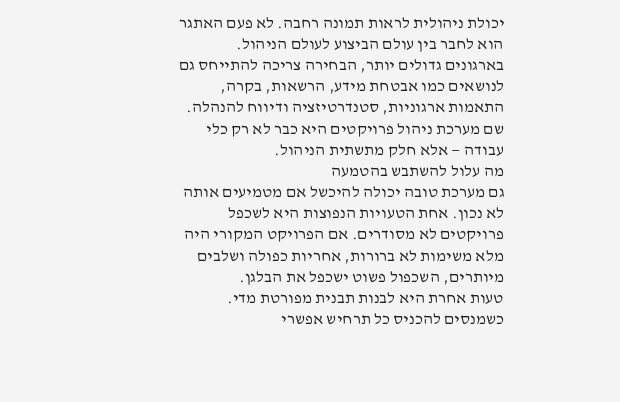יכולת ניהולית לראות תמונה רחבה. לא פעם האתגר הוא לחבר בין עולם הביצוע לעולם הניהול.
בארגונים גדולים יותר, הבחירה צריכה להתייחס גם לנושאים כמו אבטחת מידע, הרשאות, בקרה, התאמות ארגוניות, סטנדרטיזציה ודיווח להנהלה. שם מערכת ניהול פרויקטים היא כבר לא רק כלי עבודה — אלא חלק מתשתית הניהול.
מה עלול להשתבש בהטמעה
גם מערכת טובה יכולה להיכשל אם מטמיעים אותה לא נכון. אחת הטעויות הנפוצות היא לשכפל פרויקטים לא מסודרים. אם הפרויקט המקורי היה מלא משימות לא ברורות, אחריות כפולה ושלבים מיותרים, השכפול פשוט ישכפל את הבלגן.
טעות אחרת היא לבנות תבנית מפורטת מדי. כשמנסים להכניס כל תרחיש אפשרי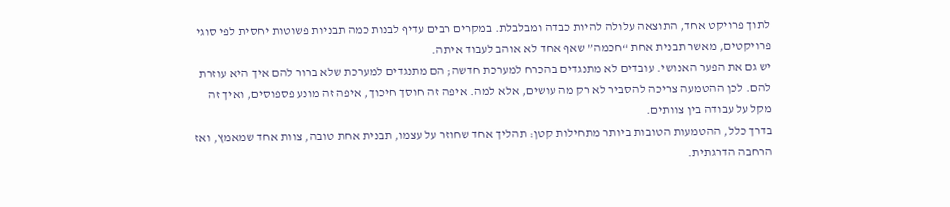לתוך פרויקט אחד, התוצאה עלולה להיות כבדה ומבלבלת. במקרים רבים עדיף לבנות כמה תבניות פשוטות יחסית לפי סוגי פרויקטים, מאשר תבנית אחת “חכמה” שאף אחד לא אוהב לעבוד איתה.
יש גם את הפער האנושי. עובדים לא מתנגדים בהכרח למערכת חדשה; הם מתנגדים למערכת שלא ברור להם איך היא עוזרת להם. לכן ההטמעה צריכה להסביר לא רק מה עושים, אלא למה. איפה זה חוסך חיכוך, איפה זה מונע פספוסים, ואיך זה מקל על עבודה בין צוותים.
בדרך כלל, ההטמעות הטובות ביותר מתחילות קטן: תהליך אחד שחוזר על עצמו, תבנית אחת טובה, צוות אחד שמאמץ, ואז הרחבה הדרגתית.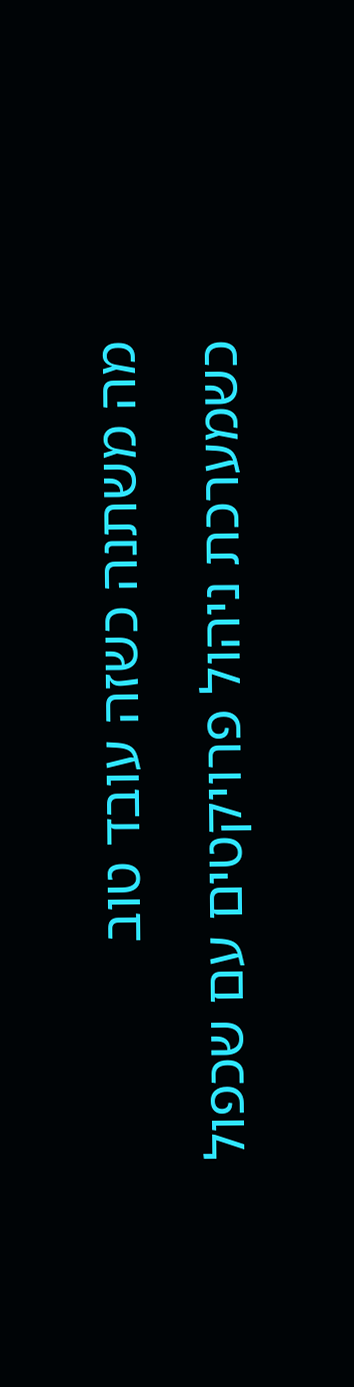מה משתנה כשזה עובד טוב
כשמערכת ניהול פרויקטים עם שכפול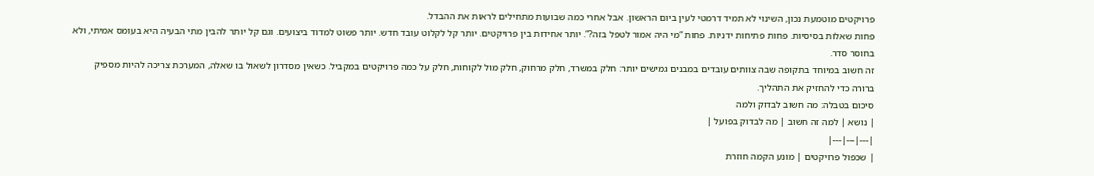פרויקטים מוטמעת נכון, השינוי לא תמיד דרמטי לעין ביום הראשון. אבל אחרי כמה שבועות מתחילים לראות את ההבדל.
פחות שאלות בסיסיות. פחות פתיחות ידניות. פחות “מי היה אמור לטפל בזה?”. יותר אחידות בין פרויקטים. יותר קל לקלוט עובד חדש. יותר פשוט למדוד ביצועים. וגם קל יותר להבין מתי הבעיה היא בעומס אמיתי, ולא בחוסר סדר.
זה חשוב במיוחד בתקופה שבה צוותים עובדים במבנים גמישים יותר: חלק במשרד, חלק מרחוק, חלק מול לקוחות, חלק על כמה פרויקטים במקביל. כשאין מסדרון לשאול בו שאלה, המערכת צריכה להיות מספיק ברורה כדי להחזיק את התהליך.
סיכום בטבלה: מה חשוב לבדוק ולמה
| נושא | למה זה חשוב | מה לבדוק בפועל |
|---|---|---|
| שכפול פרויקטים | מונע הקמה חוזרת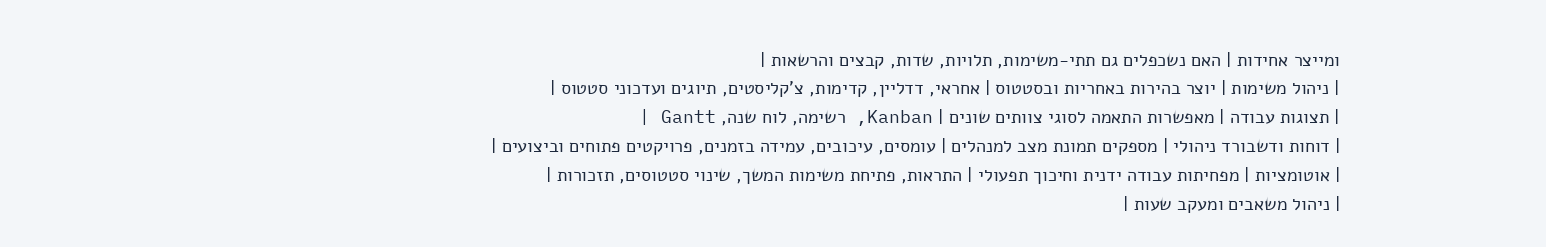ומייצר אחידות | האם נשכפלים גם תתי-משימות, תלויות, שדות, קבצים והרשאות |
| ניהול משימות | יוצר בהירות באחריות ובסטטוס | אחראי, דדליין, קדימות, צ'קליסטים, תיוגים ועדכוני סטטוס |
| תצוגות עבודה | מאפשרות התאמה לסוגי צוותים שונים | Kanban, רשימה, לוח שנה, Gantt |
| דוחות ודשבורד ניהולי | מספקים תמונת מצב למנהלים | עומסים, עיכובים, עמידה בזמנים, פרויקטים פתוחים וביצועים |
| אוטומציות | מפחיתות עבודה ידנית וחיכוך תפעולי | התראות, פתיחת משימות המשך, שינוי סטטוסים, תזכורות |
| ניהול משאבים ומעקב שעות |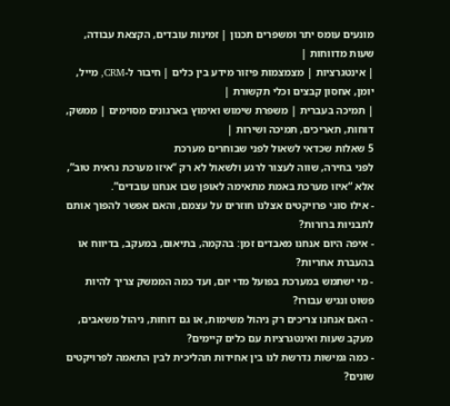מונעים עומס יתר ומשפרים תכנון | זמינות עובדים, הקצאת עבודה, שעות מדווחות |
| אינטגרציות | מצמצמות פיזור מידע בין כלים | חיבור ל-CRM, מייל, יומן, אחסון קבצים וכלי תקשורת |
| תמיכה בעברית | משפרת שימוש ואימוץ בארגונים מסוימים | ממשק, דוחות, תאריכים, תמיכה ושירות |
5 שאלות שכדאי לשאול לפני שבוחרים מערכת
לפני בחירה, שווה לעצור לרגע ולשאול לא רק “איזו מערכת נראית טוב”, אלא “איזו מערכת באמת מתאימה לאופן שבו אנחנו עובדים”.
- אילו סוגי פרויקטים אצלנו חוזרים על עצמם, והאם אפשר להפוך אותם לתבניות ברורות?
- איפה היום אנחנו מאבדים זמן: בהקמה, בתיאום, במעקב, בדיווח או בהעברת אחריות?
- מי ישתמש במערכת בפועל מדי יום, ועד כמה הממשק צריך להיות פשוט ונגיש עבורו?
- האם אנחנו צריכים רק ניהול משימות, או גם דוחות, ניהול משאבים, מעקב שעות ואינטגרציות עם כלים קיימים?
- כמה גמישות נדרשת לנו בין אחידות תהליכית לבין התאמה לפרויקטים שונים?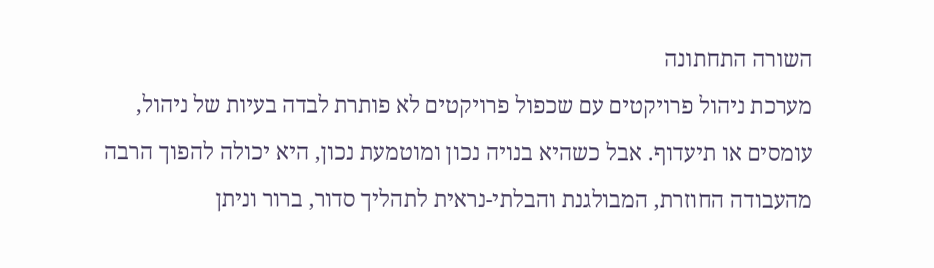השורה התחתונה
מערכת ניהול פרויקטים עם שכפול פרויקטים לא פותרת לבדה בעיות של ניהול, עומסים או תיעדוף. אבל כשהיא בנויה נכון ומוטמעת נכון, היא יכולה להפוך הרבה מהעבודה החוזרת, המבולגנת והבלתי-נראית לתהליך סדור, ברור וניתן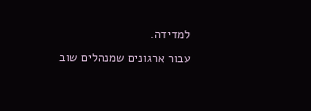למדידה.
עבור ארגונים שמנהלים שוב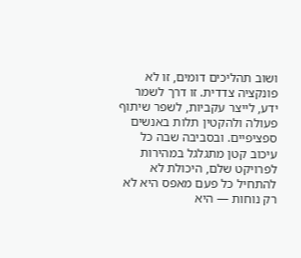ושוב תהליכים דומים, זו לא פונקציה צדדית. זו דרך לשמר ידע, לייצר עקביות, לשפר שיתוף פעולה ולהקטין תלות באנשים ספציפיים. ובסביבה שבה כל עיכוב קטן מתגלגל במהירות לפרויקט שלם, היכולת לא להתחיל כל פעם מאפס היא לא רק נוחות — היא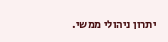יתרון ניהולי ממשי.